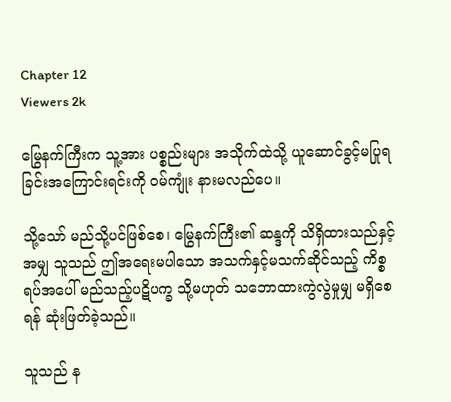Chapter 12
Viewers 2k

မြွေနက်ကြီးက သူ့အား ပစ္စည်းများ အသိုက်ထဲသို့ ယူဆောင်ခွင့်မပြုရခြင်းအကြောင်းရင်းကို ဝမ်ကျုံး နားမလည်ပေ။

သို့သော် မည်သို့ပင်ဖြစ်စေ၊ မြွေနက်ကြီး၏ ဆန္ဒကို သိရှိထားသည်နှင့်အမျှ သူသည် ဤအရေးမပါသော အသက်နှင့်မသက်ဆိုင်သည့် ကိစ္စရပ်အပေါ် မည်သည့်ပဋိပက္ခ သို့မဟုတ် သဘောထားကွဲလွဲမှုမျှ မရှိစေရန် ဆုံးဖြတ်ခဲ့သည်။

သူသည် န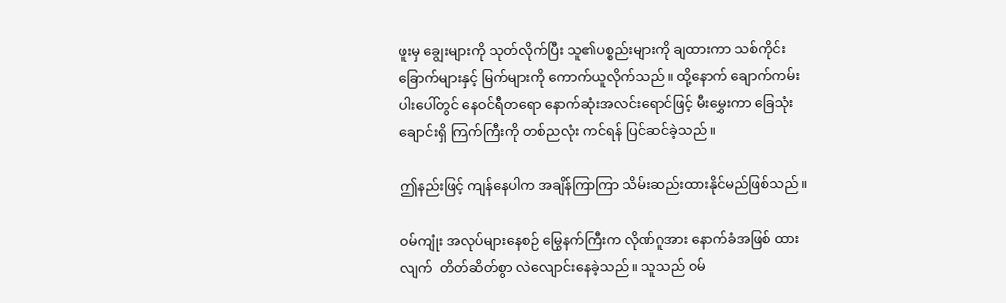ဖူးမှ ချွေးများကို သုတ်လိုက်ပြီး သူ၏ပစ္စည်းများကို ချထားကာ သစ်ကိုင်းခြောက်များနှင့် မြက်များကို ကောက်ယူလိုက်သည်။ ထို့နောက် ချောက်ကမ်းပါးပေါ်တွင် နေဝင်ရီတရော နောက်ဆုံးအလင်းရောင်ဖြင့် မီးမွှေးကာ ခြေသုံးချောင်းရှိ ကြက်ကြီးကို တစ်ညလုံး ကင်ရန် ပြင်ဆင်ခဲ့သည်။

ဤနည်းဖြင့် ကျန်နေပါက အချိန်ကြာကြာ သိမ်းဆည်းထားနိုင်မည်ဖြစ်သည်။

ဝမ်ကျုံး အလုပ်များနေစဉ် မြွေနက်ကြီးက လိုဏ်ဂူအား နောက်ခံအဖြစ် ထားလျက်  တိတ်ဆိတ်စွာ လဲလျောင်းနေခဲ့သည်။ သူသည် ‌၀မ်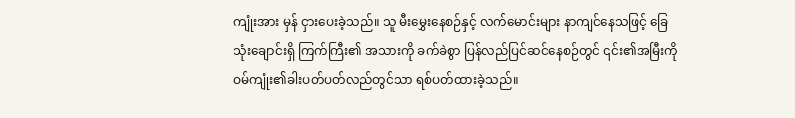ကျုံးအား မှန် ငှားပေးခဲ့သည်။ သူ မီးမွှေးနေစဉ်နှင့် လက်မောင်းများ နာကျင်နေသဖြင့် ခြေသုံးချောင်းရှိ ကြက်ကြီး၏ အသားကို ခက်ခဲစွာ ပြန်လည်ပြင်ဆင်နေစဉ်တွင် ၎င်း၏အမြီးကို ဝမ်ကျုံး၏ခါးပတ်ပတ်လည်တွင်သာ ရစ်ပတ်‌ထားခဲ့သည်။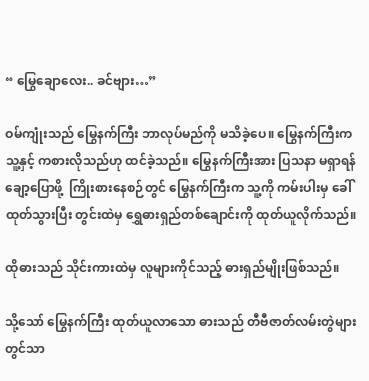“ မြွေချောလေး.. ခင်ဗျား…”

ဝမ်ကျုံးသည် မြွေနက်ကြီး ဘာလုပ်မည်ကို မသိခဲ့ပေ။ မြွေနက်ကြီးက သူ့နှင့် ကစားလိုသည်ဟု ထင်ခဲ့သည်။ မြွေနက်ကြီးအား ‌ပြသနာ မရှာရန် ချော့ပြောဖို့  ကြိုးစားနေစဉ်တွင် မြွေနက်ကြီးက သူ့ကို ကမ်းပါးမှ ခေါ်ထုတ်သွားပြီး တွင်းထဲမှ ရွှေဓားရှည်တစ်ချောင်းကို ထုတ်ယူ‌လိုက်သည်။

ထိုဓားသည် သိုင်းကားထဲမှ လူများကိုင်သည့် ဓားရှည်မျိုးဖြစ်သည်။

သို့သော် မြွေနက်ကြီး ထုတ်ယူလာသော ဓားသည် တီဗီဇာတ်လမ်းတွဲများတွင်သာ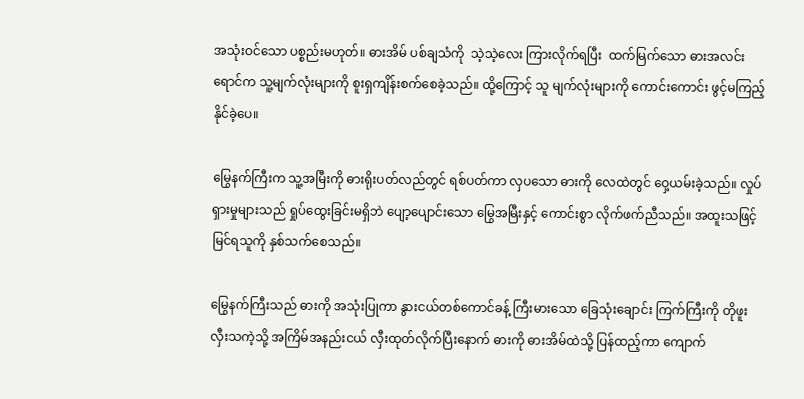အသုံးဝင်သော ပစ္စည်းမဟုတ်။ ဓားအိမ် ပစ်ချသံကို  သဲ့သဲ့လေး ကြားလိုက်ရပြီး  ထက်မြက်သော ဓားအလင်းရောင်က သူ့မျက်လုံးများကို စူးရှကျိန်းစက်စေခဲ့သည်။ ထို့ကြောင့် သူ မျက်လုံးများကို ကောင်းကောင်း ဖွင့်မကြည့်နိုင်ခဲ့ပေ။

မြွေနက်ကြီးက သူ့အမြီးကို ဓားရိုးပတ်လည်တွင် ရစ်ပတ်ကာ လှပသော ဓားကို လေထဲတွင် ဝှေ့ယမ်းခဲ့သည်။ လှုပ်ရှားမှုများသည် ရှုပ်ထွေးခြင်းမရှိဘဲ ပျော့ပျောင်းသော မြွေအမြီးနှင့် ကောင်းစွာ လိုက်ဖက်ညီသည်။ အထူးသဖြင့် မြင်ရသူကို နှစ်သက်စေသည်။

မြွေနက်ကြီးသည် ဓားကို အသုံးပြုကာ နွားငယ်တစ်ကောင်ခန့် ကြီးမားသော ခြေသုံးချောင်း ကြက်ကြီးကို တိုဖူးလှီးသကဲ့သို့ အကြိမ်အနည်းငယ် လှီးထုတ်လိုက်ပြီးနောက် ဓားကို ဓားအိမ်ထဲသို့ ပြန်ထည့်ကာ ကျောက်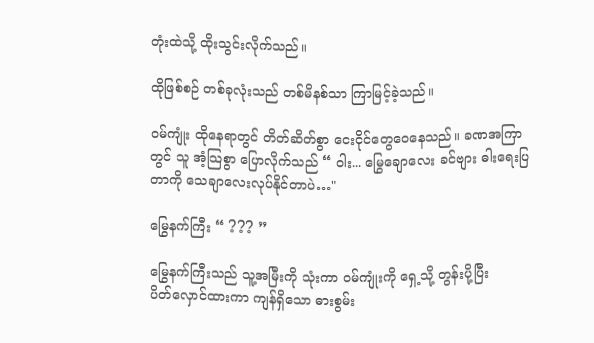တုံးထဲသို့ ထိုးသွင်းလိုက်သည်။

ထိုဖြစ်စဉ် တစ်ခုလုံးသည် တစ်မိနစ်သာ ကြာမြင့်ခဲ့သည်။

ဝမ်ကျုံး ထိုနေရာတွင် တိတ်ဆိတ်စွာ ငေးငိုင်တွေ‌‌ဝေနေသည်။ ခဏအကြာတွင် သူ အံ့သြစွာ ပြောလိုက်သည် “ ဝါး... မြွေချောလေး ခင်ဗျား ဓါးရေးပြတာကို သေချာလေးလုပ်နိုင်တာပဲ…"

မြွေနက်ကြီး “ ??? ”

မြွေနက်ကြီးသည် သူ့အမြီးကို သုံးကာ ဝမ်ကျုံးကို ရှေ့သို့ တွန်းပို့ပြီး ပိတ်‌လှောင်ထားကာ ကျန်ရှိသော ဓားစွမ်း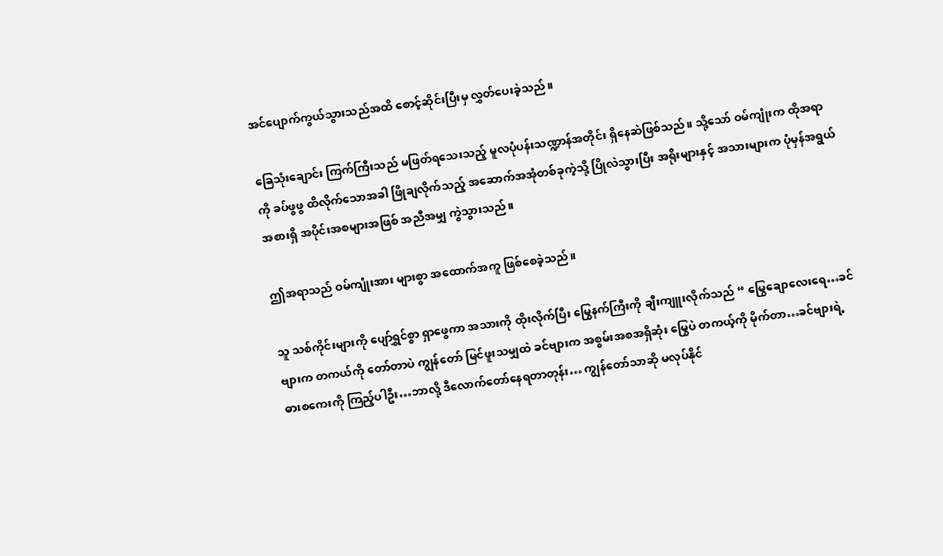အင်ပျောက်ကွယ်သွားသည်အထိ စောင့်ဆိုင်းပြီးမှ လွှတ်ပေးခဲ့သည်။

ခြေသုံးချောင်း ကြက်ကြီးသည် မဖြတ်ရသေးသည့် မူလပုံပန်းသဏ္ဍာန်အတိုင်း ရှိနေဆဲဖြစ်သည်။ သို့သော် ဝမ်ကျုံးက ထိုအရာကို ခပ်ဖွဖွ ထိလိုက်သောအခါ ဖြိုချလိုက်သည့် အဆောက်အအုံတစ်ခုကဲ့သို့ ပြိုလဲသွားပြီး အရိုးများနှင့် အသားများက ပုံမှန်အရွယ်အစားရှိ အပိုင်းအစများအဖြစ် အညီအမျှ ကွဲသွားသည်။

ဤအရာသည် ဝမ်ကျုံးအား များစွာ အထောက်အကူ ဖြစ်စေခဲ့သည်။

သူ သစ်ကိုင်းများကို ပျော်ရွှင်စွာ ရှာဖွေကာ အသားကို ထိုးလိုက်ပြီး မြွေနက်ကြီးကို ချီးကျူးလိုက်သည် “ မြွေချောလေးရေ…ခင်ဗျားက တကယ်ကို တော်တာပဲ ကျွန်တော် မြင်ဖူးသမျှထဲ ခင်ဗျားက အစွမ်းအစအရှိဆုံး မြွေပဲ တကယ့်ကို မိုက်တာ…ခင်ဗျားရဲ့ ဓားစကေးကို ကြည့်ပါဦး…ဘာလို့ ဒီလောက်တော်နေရတာတုန်း… ကျွန်တော်သာဆို မလုပ်နိုင်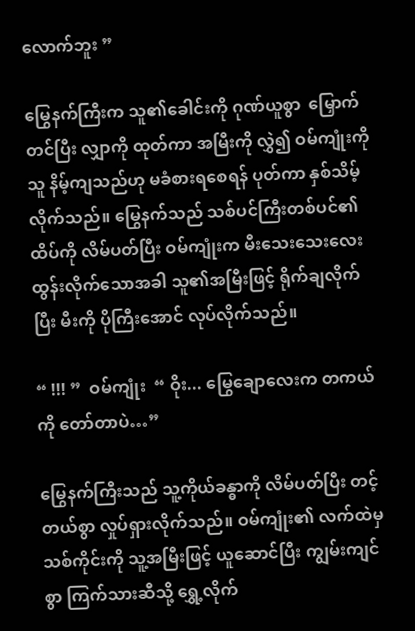လောက်ဘူး ”

မြွေနက်ကြီးက သူ၏ခေါင်းကို ဂုဏ်ယူစွာ  မြှောက်တင်ပြီး လျှာကို ထုတ်ကာ အမြီးကို လွှဲ၍ ဝမ်ကျုံးကို  သူ နိမ့်ကျသည်ဟု မခံစားရစေရန် ပုတ်ကာ နှစ်သိမ့်လိုက်သည်။ မြွေနက်သည် သစ်ပင်ကြီးတစ်ပင်၏ ထိပ်ကို လိမ်ပတ်ပြီး ဝမ်ကျုံးက မီးသေးသေးလေး ထွန်းလိုက်သောအခါ သူ၏အမြီးဖြင့် ရိုက်ချလိုက်ပြီး မီးကို ပိုကြီးအောင် လုပ်လိုက်သည်။

“ !!! ”  ဝမ်ကျုံး  “ ဝိုး... မြွေချောလေးက တကယ်ကို တော်တာပဲ…”

မြွေနက်ကြီးသည် သူ့ကိုယ်ခန္ဓာကို လိမ်ပတ်ပြီး တင့်တယ်စွာ လှုပ်ရှားလိုက်သည်။ ဝမ်ကျုံး၏ လက်ထဲမှ သစ်ကိုင်းကို သူ့အမြီးဖြင့် ယူဆောင်ပြီး ကျွမ်းကျင်စွာ ကြက်သားဆီသို့ ရွှေ့လိုက်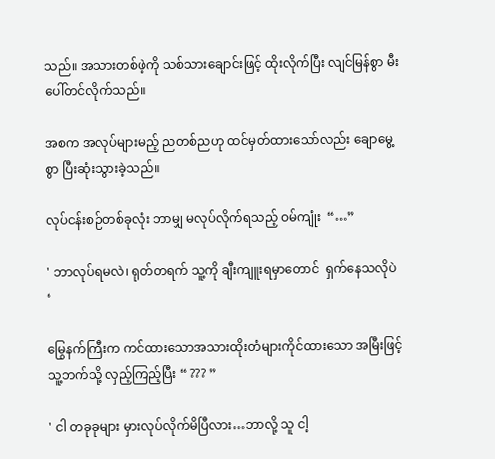သည်။ အသားတစ်ဖဲ့ကို သစ်သားချောင်းဖြင့် ထိုးလိုက်ပြီး လျင်မြန်စွာ မီးပေါ်တင်လိုက်သည်။

အစက အလုပ်များမည့် ညတစ်ညဟု ထင်မှတ်ထားသော်လည်း ချောမွေ့စွာ ပြီးဆုံးသွားခဲ့သည်။

လုပ်ငန်းစဉ်တစ်ခုလုံး ဘာမျှ မလုပ်လိုက်ရသည့် ဝမ်ကျုံး  “…”

' ဘာလုပ်ရမလဲ၊ ရုတ်တရက် သူ့ကို ချီးကျူးရမှာတောင်  ရှက်နေသလိုပဲ ‘

မြွေနက်ကြီးက ကင်ထားသောအသားထိုးတံများကိုင်ထားသော အမြီးဖြင့် သူ့ဘက်သို့ လှည့်ကြည့်ပြီး “ ??? ”

' ငါ တခုခုများ မှားလုပ်လိုက်မိပြီလား…ဘာလို့ သူ ငါ့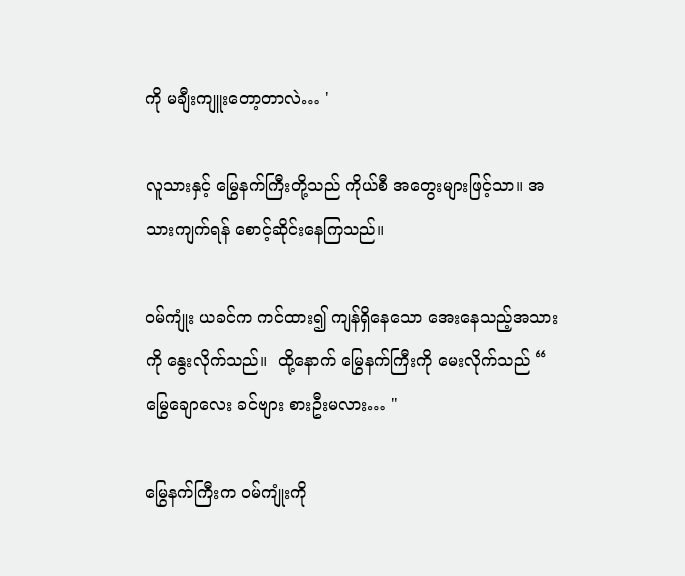ကို မချီးကျူးတော့တာလဲ… '

လူသားနှင့် မြွေနက်ကြီးတို့သည် ကိုယ်စီ အတွေးများဖြင့်သာ။ အသားကျက်ရန် စောင့်ဆိုင်းနေကြသည်။

ဝမ်ကျုံး ယခင်က ကင်ထား၍ ကျန်ရှိနေသော အေးနေသည့်အသားကို နွေးလိုက်သည်။  ထို့နောက် မြွေနက်ကြီးကို မေးလိုက်သည် “ မြွေချောလေး ခင်ဗျား စားဦးမလား… "

မြွေနက်ကြီးက ဝမ်ကျုံးကို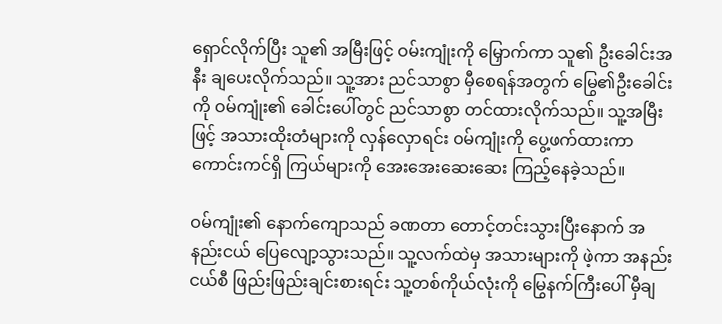ရှောင်လိုက်ပြီး သူ၏ အမြီးဖြင့် ဝမ်းကျုံးကို မြှောက်ကာ သူ၏ ဦးခေါင်းအနီး ချပေးလိုက်သည်။ သူ့အား ညင်သာစွာ မှီစေရန်အတွက် မြွေ၏ဦးခေါင်းကို ဝမ်ကျုံး၏ ခေါင်းပေါ်တွင် ညင်သာစွာ တင်ထားလိုက်သည်။ သူ့အမြီးဖြင့် အသားထိုးတံများကို လှန်လှောရင်း ၀မ်ကျုံးကို ပွေ့ဖက်ထားကာ ကောင်းကင်ရှိ ကြယ်များကို အေးအေးဆေးဆေး ကြည့်နေခဲ့သည်။

ဝမ်ကျုံး၏ နောက်ကျောသည် ခဏတာ တောင့်တင်းသွားပြီးနောက် အနည်းငယ် ပြေလျော့သွားသည်။ သူ့လက်ထဲမှ အသားများကို ဖဲ့ကာ အနည်းငယ်စီ ဖြည်းဖြည်းချင်းစားရင်း သူ့တစ်ကိုယ်လုံးကို မြွေနက်ကြီးပေါ် မှီချ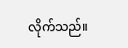လိုက်သည်။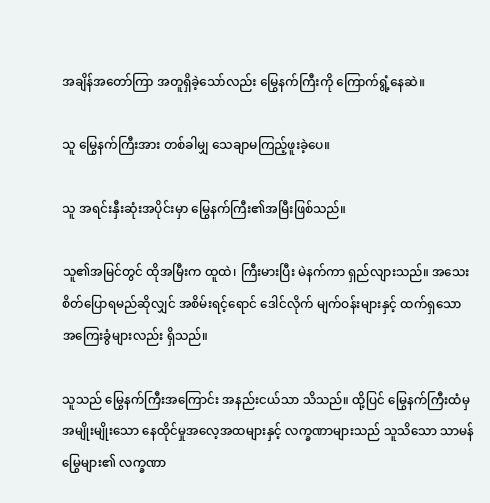အချိန်အတော်ကြာ အတူရှိခဲ့သော်လည်း မြွေနက်ကြီးကို ကြောက်ရွံ့နေဆဲ။

သူ မြွေနက်ကြီးအား တစ်ခါမျှ သေချာမကြည့်ဖူးခဲ့ပေ။

သူ အရင်းနှီးဆုံးအပိုင်းမှာ မြွေနက်ကြီး၏အမြီးဖြစ်သည်။

သူ၏အမြင်တွင် ထိုအမြီးက ထူထဲ၊ ကြီးမားပြီး မဲနက်ကာ ရှည်လျားသည်။ အသေးစိတ်ပြောရမည်ဆိုလျှင် အစိမ်းရင့်ရောင် ဒေါင်လိုက် မျက်ဝန်းများနှင့် ထက်ရှသော အကြေးခွံများလည်း ရှိသည်။

သူသည် မြွေနက်ကြီးအကြောင်း အနည်းငယ်သာ သိသည်။ ထို့ပြင် မြွေနက်ကြီးထံမှ အမျိုးမျိုးသော နေထိုင်မှုအလေ့အထများနှင့် လက္ခဏာများသည် သူသိသော သာမန်မြွေများ၏ လက္ခဏာ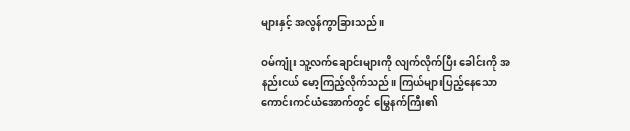များနှင့် အလွန်ကွာခြားသည်။

ဝမ်ကျုံး သူ့လက်ချောင်းများကို လျက်လိုက်ပြီး ခေါင်းကို အနည်းငယ် မော့ကြည့်လိုက်သည်။ ကြယ်များပြည့်နေသော ကောင်းကင်ယံအောက်တွင် မြွေနက်ကြီး၏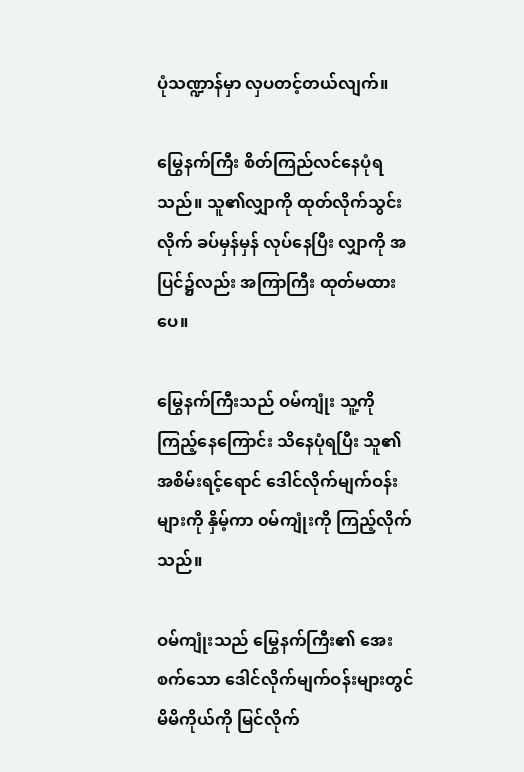ပုံသဏ္ဍာန်မှာ လှပတင့်တယ်လျက်။

မြွေနက်ကြီး စိတ်ကြည်လင်နေပုံရသည်။ သူ၏လျှာကို ထုတ်လိုက်သွင်းလိုက် ခပ်မှန်မှန် လုပ်နေပြီး လျှာကို အပြင်၌လည်း အကြာကြီး ထုတ်မထားပေ။

မြွေနက်ကြီးသည် ဝမ်ကျုံး သူ့ကို ကြည့်နေကြောင်း သိနေပုံရပြီး သူ၏ အစိမ်းရင့်ရောင် ဒေါင်လိုက်မျက်ဝန်းများကို နှိမ့်ကာ ၀မ်ကျုံးကို ကြည့်လိုက်သည်။

ဝမ်ကျုံးသည် မြွေနက်ကြီး၏ အေးစက်သော ဒေါင်လိုက်မျက်ဝန်းများတွင် မိမိကိုယ်ကို မြင်လိုက်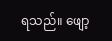ရသည်။ ဖျော့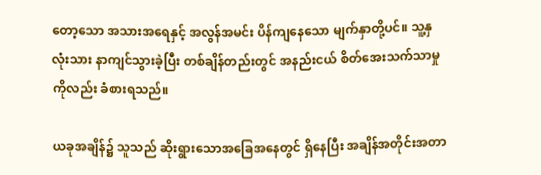တော့သော အသားအရေနှင့် အလွန်အမင်း ပိန်ကျနေသော မျက်နှာတို့ပင်။ သူ့နှလုံးသား နာကျင်သွားခဲ့ပြီး တစ်ချိန်တည်းတွင် အနည်းငယ် စိတ်အေးသက်သာမှုကိုလည်း ခံစားရသည်။

ယခုအချိန်၌ သူသည် ဆိုးရွားသောအခြေအနေတွင် ရှိနေပြီး အချိန်အတိုင်းအတာ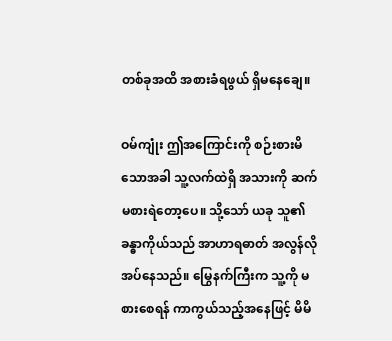တစ်ခုအထိ အစားခံရဖွယ် ရှိမနေချေ။

ဝမ်ကျုံး ဤအကြောင်းကို စဉ်းစားမိသောအခါ သူ့လက်ထဲရှိ အသားကို ဆက်မစားရဲတော့ပေ။ သို့သော် ယခု သူ၏ခန္ဓာကိုယ်သည် အာဟာရဓာတ် အလွန်လိုအပ်နေသည်။ မြွေနက်ကြီးက သူ့ကို မစားစေရန် ကာကွယ်သည့်အနေဖြင့် မိမိ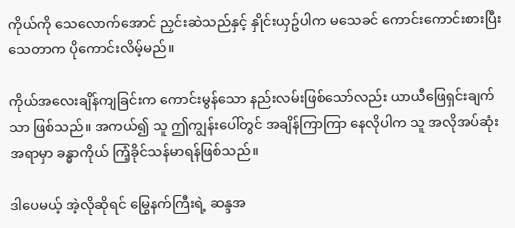ကိုယ်ကို သေလောက်အောင် ညှင်းဆဲသည်နှင့် နှိုင်းယှဥ်ပါက မသေခင် ကောင်းကောင်းစားပြီး သေတာက ပိုကောင်းလိမ့်မည်။

ကိုယ်အလေးချိန်ကျခြင်းက ကောင်းမွန်သော နည်းလမ်းဖြစ်သော်လည်း ယာယီဖြေရှင်းချက်သာ ဖြစ်သည်။ အကယ်၍ သူ ဤကျွန်းပေါ်တွင် အချိန်ကြာကြာ နေလိုပါက သူ အလိုအပ်ဆုံးအရာမှာ ခန္ဓာကိုယ် ကြံ့ခိုင်သန်မာရန်ဖြစ်သည်။

ဒါပေမယ့် အဲ့လိုဆိုရင် မြွေနက်ကြီးရဲ့ ဆန္ဒအ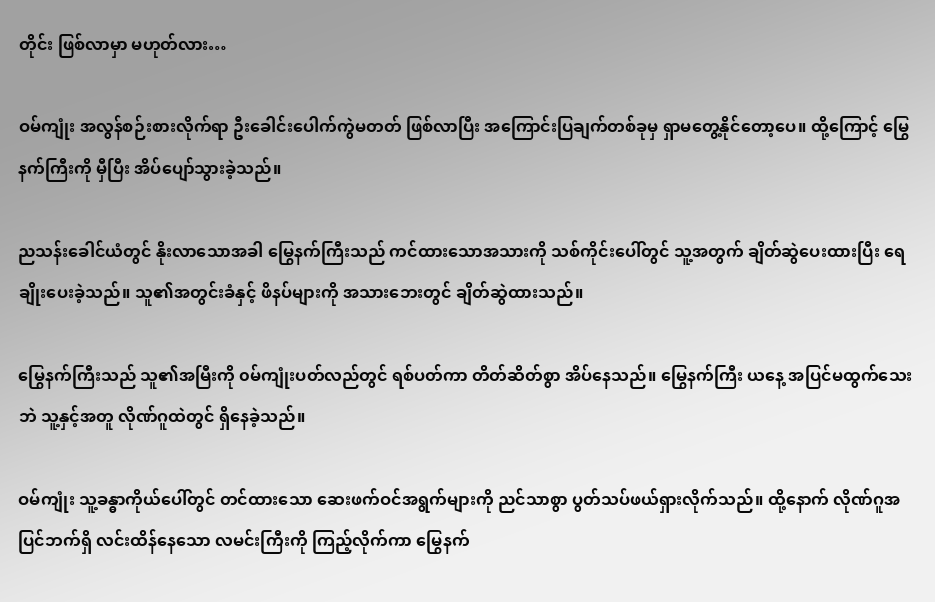တိုင်း ဖြစ်လာမှာ မဟုတ်လား…

ဝမ်ကျုံး အလွန်စဉ်းစားလိုက်ရာ ဦးခေါင်းပေါက်ကွဲမတတ် ဖြစ်လာပြီး အကြောင်းပြချက်တစ်ခုမှ ရှာမတွေ့နိုင်တော့ပေ။ ထို့ကြောင့် မြွေနက်ကြီးကို မှီပြီး အိပ်ပျော်သွားခဲ့သည်။

ညသန်းခေါင်ယံတွင် နိုးလာသောအခါ မြွေနက်ကြီးသည် ကင်ထားသောအသားကို သစ်ကိုင်းပေါ်တွင် သူ့အတွက် ချိတ်ဆွဲပေးထားပြီး ရေချိုးပေးခဲ့သည်။ သူ၏အတွင်းခံနှင့် ဖိနပ်များကို အသားဘေးတွင် ချိတ်ဆွဲထားသည်။

မြွေနက်ကြီးသည် သူ၏အမြီးကို ၀မ်ကျုံးပတ်လည်တွင် ရစ်ပတ်ကာ တိတ်ဆိတ်စွာ အိပ်နေသည်။ မြွေနက်ကြီး ယနေ့ အပြင်မထွက်သေးဘဲ သူ့နှင့်အတူ လိုဏ်ဂူထဲတွင် ရှိနေခဲ့သည်။

ဝမ်ကျုံး သူ့ခန္ဓာကိုယ်ပေါ်တွင် တင်ထားသော ဆေးဖက်ဝင်အရွက်များကို ညင်သာစွာ ပွတ်သပ်ဖယ်ရှားလိုက်သည်။ ထို့နောက် လိုဏ်ဂူအပြင်ဘက်ရှိ လင်းထိန်နေသော လမင်းကြီးကို ကြည့်လိုက်ကာ မြွေနက်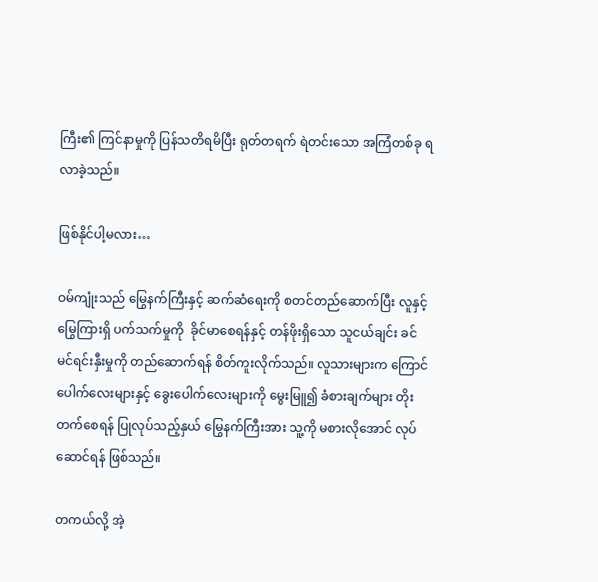ကြီး၏ ကြင်နာမှုကို ပြန်သတိရမိပြီး ရုတ်တရက် ရဲတင်းသော အကြံတစ်ခု ရလာခဲ့သည်။

ဖြစ်နိုင်ပါ့မလား…

ဝမ်ကျုံးသည် မြွေနက်ကြီးနှင့် ဆက်ဆံရေးကို စတင်တည်ဆောက်ပြီး လူနှင့် မြွေကြားရှိ ပက်သက်မှုကို  ခိုင်မာစေရန်နှင့် တန်ဖိုးရှိသော သူငယ်ချင်း ခင်မင်ရင်းနှီးမှုကို တည်ဆောက်ရန် စိတ်ကူးလိုက်သည်။ လူသားများက ကြောင်ပေါက်လေးများနှင့် ခွေးပေါက်လေးများကို မွေးမြူ၍ ခံစားချက်များ တိုးတက်စေရန် ပြုလုပ်သည့်နှယ် မြွေနက်ကြီးအား သူ့ကို မစားလိုအောင် လုပ်ဆောင်ရန် ဖြစ်သည်။

တကယ်လို့ အဲ့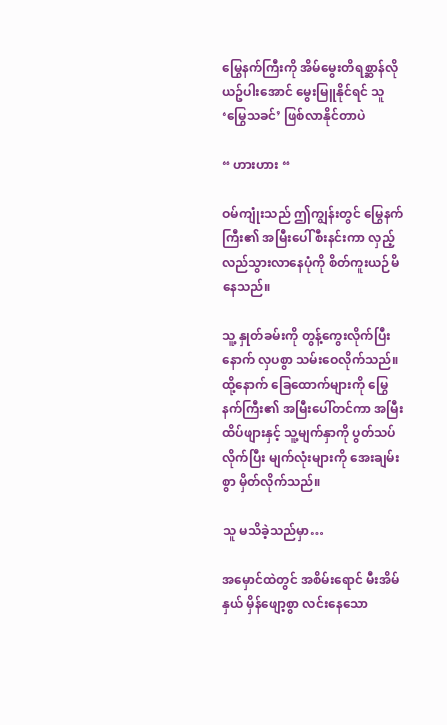မြွေနက်ကြီးကို အိမ်မွေးတိရစ္ဆာန်လို ယဥ်ပါးအောင် မွေးမြူနိုင်ရင် သူ ‘မြွေသခင်’ ဖြစ်လာနိုင်တာပဲ

“ ဟားဟား “

ဝမ်ကျုံးသည် ဤကျွန်းတွင် မြွေနက်ကြီး၏ အမြီးပေါ် စီးနင်းကာ လှည့်လည်သွားလာနေပုံကို စိတ်ကူးယဉ်မိနေသည်။

သူ့ နှုတ်ခမ်းကို တွန့်ကွေးလိုက်ပြီးနောက် လှပစွာ သမ်းဝေလိုက်သည်။ ထို့နောက် ခြေထောက်များကို မြွေနက်ကြီး၏ အမြီးပေါ်တင်ကာ အမြီးထိပ်ဖျားနှင့် သူ့မျက်နှာကို ပွတ်သပ်လိုက်ပြီး မျက်လုံးများကို အေးချမ်းစွာ မှိတ်လိုက်သည်။

သူ မသိခဲ့သည်မှာ…

အမှောင်ထဲတွင် အစိမ်းရောင် မီးအိမ်နှယ် မှိန်ဖျော့စွာ လင်းနေသော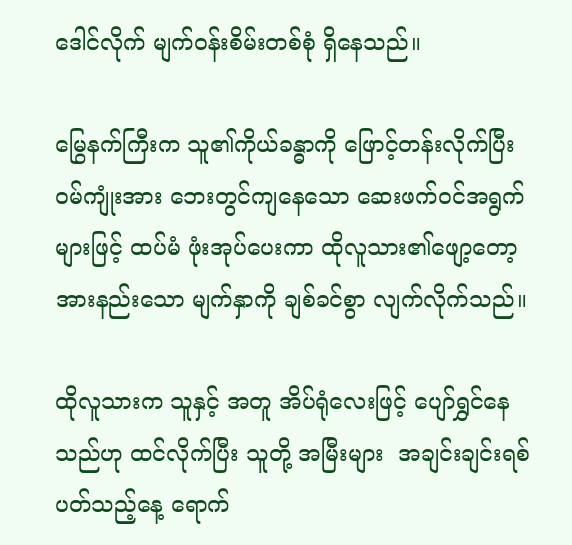ဒေါင်လိုက် မျက်ဝန်းစိမ်းတစ်စုံ ရှိနေသည်။

မြွေနက်ကြီးက သူ၏ကိုယ်ခန္ဓာကို ဖြောင့်တန်းလိုက်ပြီး ဝမ်ကျုံးအား ဘေးတွင်ကျနေသော ဆေးဖက်ဝင်အရွက်များဖြင့် ထပ်မံ ဖုံးအုပ်ပေးကာ ထိုလူသား၏ဖျော့တော့ အားနည်းသော မျက်နှာကို ချစ်ခင်စွာ လျက်လိုက်သည်။

ထိုလူသားက သူနှင့် အတူ အိပ်ရုံလေးဖြင့် ပျော်ရွှင်နေသည်ဟု ထင်လိုက်ပြီး သူတို့ အမြီးများ  အချင်းချင်းရစ်ပတ်သည့်နေ့ ရောက်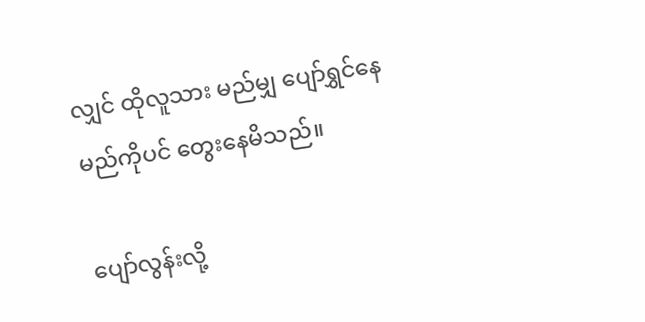လျှင် ထိုလူသား မည်မျှ ပျော်ရွှင်နေမည်ကိုပင် တွေးနေမိသည်။

ပျော်လွန်းလို့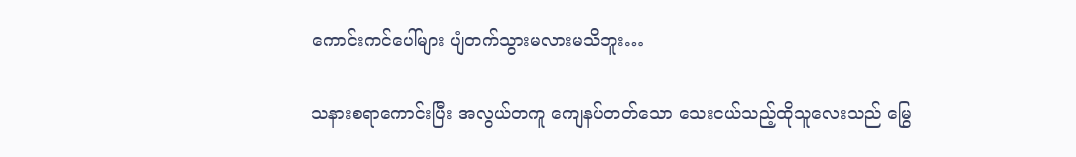ကောင်းကင်ပေါ်များ ပျံတက်သွားမလားမသိဘူး…

သနားစရာကောင်းပြီး အလွယ်တကူ ကျေနပ်တတ်သော သေးငယ်သည့်ထိုသူလေးသည် မြွေ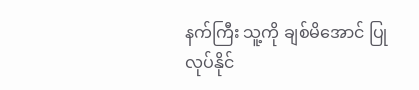နက်ကြီး သူ့ကို ချစ်မိအောင် ပြုလုပ်နိုင်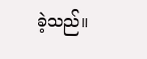ခဲ့သည်။